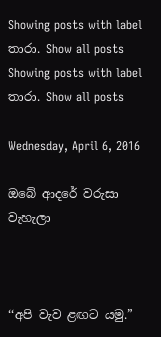Showing posts with label තාරා. Show all posts
Showing posts with label තාරා. Show all posts

Wednesday, April 6, 2016

ඔබේ ආදරේ වරුසා වැහැලා



‘‘අපි වැව ළඟට යමු.”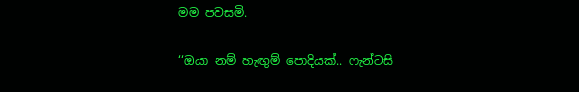මම පවසමි.

‘‘ඔයා නම් හැඟුම් පොදියක්.. ෆැන්ටසි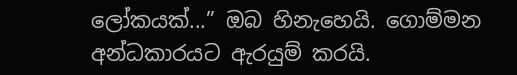ලෝකයක්...” ඔබ හිනැහෙයි. ගොම්මන අන්ධකාරයට ඇරයුම් කරයි.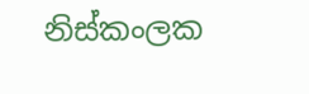නිස්කංලක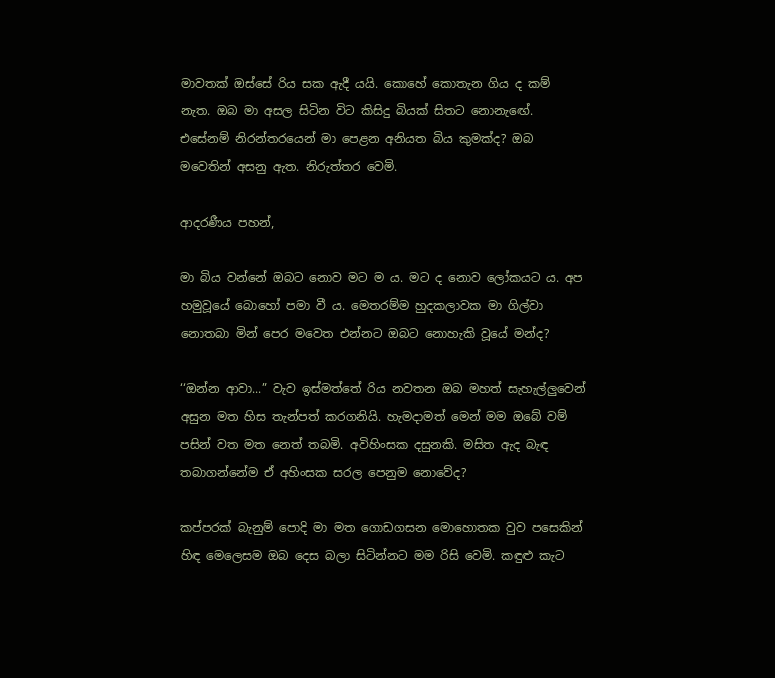මාවතක් ඔස්සේ රිය සක ඇදී යයි. කොහේ කොතැන ගිය ද කම් නැත. ඔබ මා අසල සිටින විට කිසිදු බියක් සිතට නොනැඟේ. එසේනම් නිරන්තරයෙන් මා පෙළන අනියත බිය කුමක්ද? ඔබ මවෙතින් අසනු ඇත. නිරුත්තර වෙමි.

ආදරණීය පහන්,

මා බිය වන්නේ ඔබට නොව මට ම ය. මට ද නොව ලෝකයට ය. අප හමුවූයේ බොහෝ පමා වී ය. මෙතරම්ම හුදකලාවක මා ගිල්වා නොතබා මින් පෙර මවෙත එන්නට ඔබට නොහැකි වූයේ මන්ද?

‘‘ඔන්න ආවා...” වැව ඉස්මත්තේ රිය නවතන ඔබ මහත් සැහැල්ලුවෙන් අසුන මත හිස තැන්පත් කරගනියි. හැමදාමත් මෙන් මම ඔබේ වම් පසින් වත මත නෙත් තබමි. අවිහිංසක දසුනකි. මසිත ඇද බැඳ තබාගන්නේම ඒ අහිංසක සරල පෙනුම නොවේද?

කප්පරක් බැනුම් පොදි මා මත ගොඩගසන මොහොතක වුව පසෙකින් හිඳ මෙලෙසම ඔබ දෙස බලා සිටින්නට මම රිසි වෙමි. කඳුළු කැට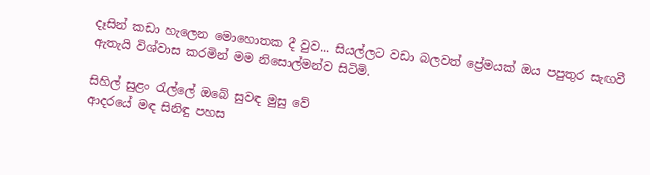දෑසින් කඩා හැලෙන මොහොතක දී වුව... සියල්ලට වඩා බලවත් ප්‍රේමයක් ඔය පපුතුර සැඟවී ඇතැයි විශ්වාස කරමින් මම නිසොල්මන්ව සිටිමි.

සිහිල් සුළං රැල්ලේ ඔබේ සුවඳ මුසු වේ
ආදරයේ මඳ සිනිඳු පහස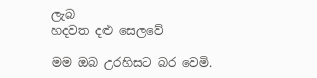ලැබ
හදවත දළු සෙලවේ

මම ඔබ උරහිසට බර වෙමි.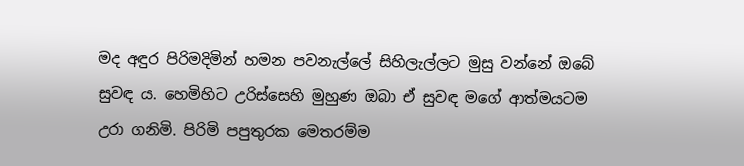මද අඳුර පිරිමදිමින් හමන පවනැල්ලේ සිහිලැල්ලට මුසු වන්නේ ඔබේ සුවඳ ය. හෙමිහිට උරිස්සෙහි මුහුණ ඔබා ඒ සුවඳ මගේ ආත්මයටම උරා ගනිමි. පිරිමි පපුතුරක මෙතරම්ම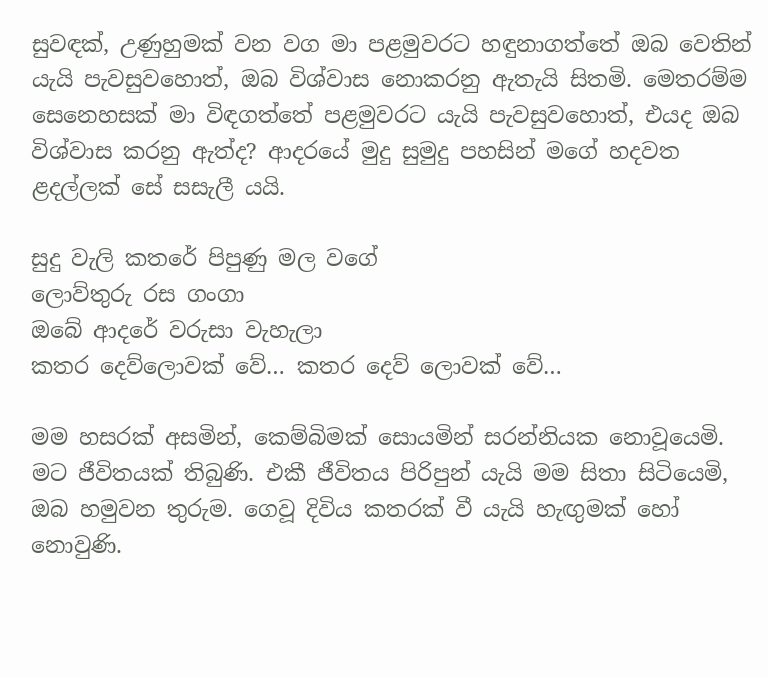සුවඳක්, උණුහුමක් වන වග මා පළමුවරට හඳුනාගත්තේ ඔබ වෙතින් යැයි පැවසුවහොත්, ඔබ විශ්වාස නොකරනු ඇතැයි සිතමි. මෙතරම්ම සෙනෙහසක් මා විඳගත්තේ පළමුවරට යැයි පැවසුවහොත්, එයද ඔබ විශ්වාස කරනු ඇත්ද? ආදරයේ මුදු සුමුදු පහසින් මගේ හදවත ළදල්ලක් සේ සසැලී යයි.

සුදු වැලි කතරේ පිපුණු මල වගේ
ලොව්තුරු රස ගංගා
ඔබේ ආදරේ වරුසා වැහැලා
කතර දෙව්ලොවක් වේ… කතර දෙව් ලොවක් වේ…

මම හසරක් අසමින්, කෙම්බිමක් සොයමින්‍ සරන්නියක නොවූයෙමි. මට ජීවිතයක් තිබුණි. එකී ජීවිතය පිරිපුන් යැයි මම සිතා සිටියෙමි, ඔබ හමුවන තුරුම. ගෙවූ දිවිය කතරක් වී යැයි හැඟුමක් හෝ නොවුණි.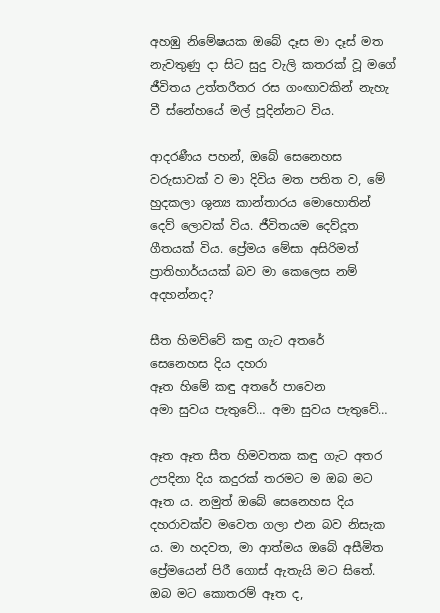අහඹු නිමේෂයක ඔබේ දෑස මා දෑස් මත නැවතුණු දා සිට සුදු වැලි කතරක් වූ මගේ ජීවිතය උත්තරීතර රස ගංඟාවකින් නැහැ වී ස්නේහයේ මල් පූදින්නට විය.

ආදරණීය පහන්, ඔබේ සෙනෙහස වරුසාවක් ව මා දිවිය මත පතිත ව, මේ හුදකලා ශුන්‍ය කාන්තාරය මොහොතින් දෙව් ලොවක් විය. ජීවිතයම දෙව්දූත ගීතයක් විය. ප්‍රේමය මේසා අසිරිමත් ප්‍රාතිහාර්යයක් බව මා කෙලෙස නම් අදහන්නද?

සීත හිමව්වේ කඳු ගැට අතරේ
සෙනෙහස දිය දහරා
ඈත හිමේ කඳු අතරේ පාවෙන
අමා සුවය පැතුවේ… අමා සුවය පැතුවේ…

ඈත ඈත සීත හිමවතක කඳු ගැට අතර උපදිනා දිය කදුරක් තරමට ම ඔබ මට ඈත ය. නමුත් ඔබේ සෙනෙහස දිය දහරාවක්ව මවෙත ගලා එන බව නිසැක ය. මා හදවත, මා ආත්මය ඔබේ අසීමිත ප්‍රේමයෙන් පිරී ගොස් ඇතැයි මට සිතේ. ඔබ මට කොතරම් ඈත ද,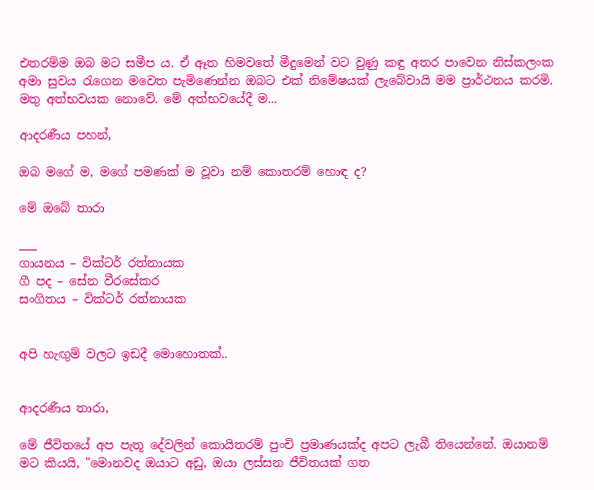එතරම්ම ඔබ මට සමීප ය. ඒ ඈත හිමවතේ මීදුමෙන් වට වුණු කඳු අතර පාවෙන නිස්කලංක අමා සුවය රැගෙන මවෙත පැමිණෙන්න ඔබට එක් නිමේෂයක් ලැබේවායි මම ප්‍රාර්ථනය කරමි. මතු අත්භවයක නොවේ. මේ අත්භවයේදී ම...

ආදරණීය පහන්,

ඔබ මගේ ම, මගේ පමණක් ම වූවා නම් කොතරම් හොඳ ද?

මේ ඔබේ තාරා

___
ගායනය – වික්ටර් රත්නායක
ගී පද – සේන වීරසේකර
සංගිතය – වික්ටර් රත්නායක


අපි හැඟුම් වලට ඉඩදී මොහොතක්..


ආදරණීය තාරා,

මේ ජීවිතයේ අප පැතූ දේවලින් කොයිතරම් පුංචි ප්‍රමාණයක්ද අපට ලැබී තියෙන්නේ. ඔයානම් මට කියයි, "මොනවද ඔයාට අඩු, ඔයා ලස්සන ජීවිතයක් ගත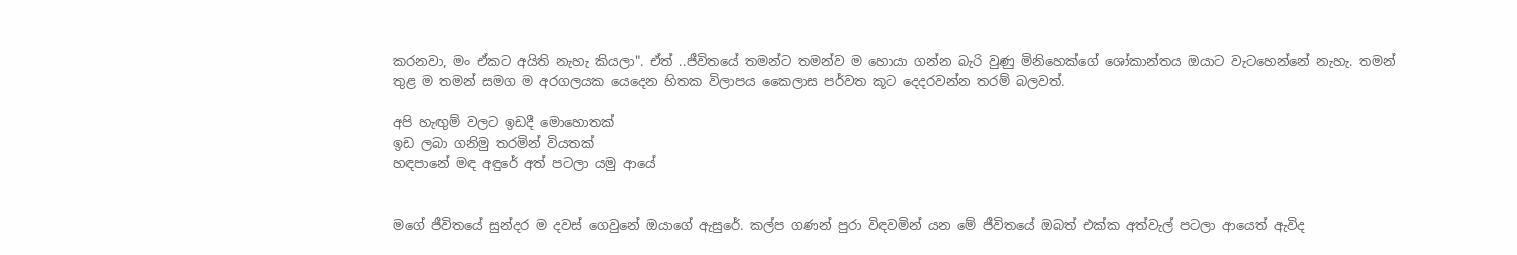කරනවා, මං ඒකට අයිති නැහැ කියලා". ඒත් ..ජීවිතයේ තමන්ට තමන්ව ම හොයා ගන්න බැරි වුණු මිනිහෙක්ගේ ශෝකාන්තය ඔයාට වැටහෙන්නේ නැහැ. තමන් තුළ ම තමන් සමග ම අරගලයක යෙදෙන හිතක විලාපය කෛලාස පර්වත කූට දෙදරවන්න තරම් බලවත්.

අපි හැඟුම් වලට ඉඩදී මොහොතක්
ඉඩ ලබා ගනිමු තරමින් වියතක්
හඳපානේ මඳ අඳුරේ අත් පටලා යමු ආයේ


මගේ ජීවිතයේ සුන්දර ම දවස් ගෙවුනේ ඔයාගේ ඇසුරේ. කල්ප ගණන් පුරා විඳවමින් යන මේ ජීවිතයේ ඔබත් එක්ක අත්වැල් පටලා ආයෙත් ඇවිද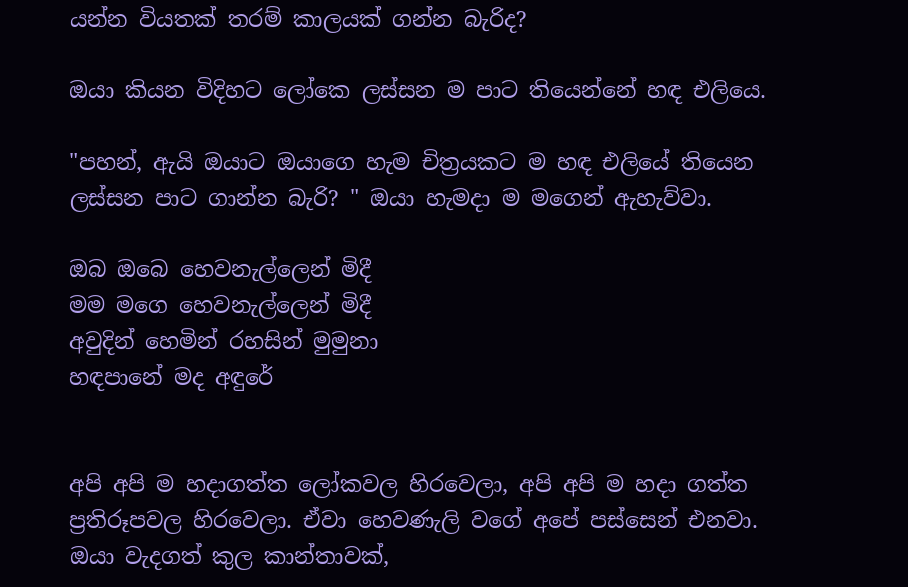යන්න වියතක් තරම් කාලයක් ගන්න බැරිද?

ඔයා කියන විදිහට ලෝකෙ ලස්සන ම පාට තියෙන්නේ හඳ එලියෙ.

"පහන්, ඇයි ඔයාට ඔයාගෙ හැම චිත්‍රයකට ම හඳ එලියේ තියෙන ලස්සන පාට ගාන්න බැරි? " ඔයා හැමදා ම මගෙන් ඇහැව්වා.

ඔබ ඔබෙ හෙවනැල්ලෙන් මිදී
මම මගෙ හෙවනැල්ලෙන් මිදී
අවුදින් හෙමින් රහසින් මුමුනා
හඳපානේ මද අඳුරේ


අපි අපි ම හදාගත්ත ලෝකවල හිරවෙලා, අපි අපි ම හදා ගත්ත ප්‍රතිරූපවල හිරවෙලා. ඒවා හෙවණැලි වගේ අපේ පස්සෙන් එනවා. ඔයා වැදගත් කුල කාන්තාවක්,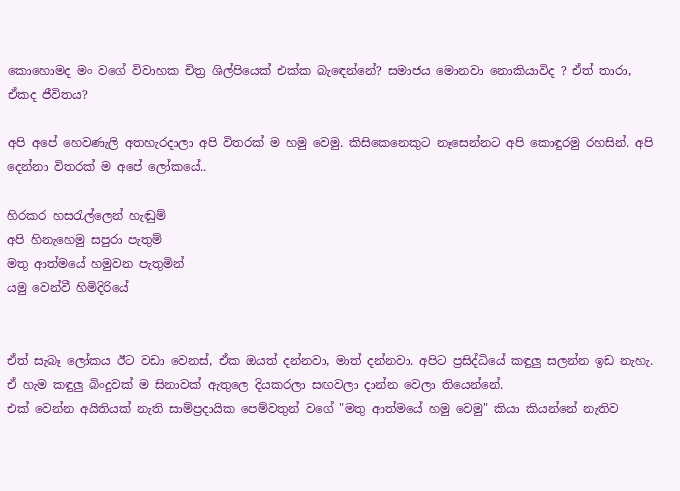කොහොමද මං වගේ විවාහක චිත්‍ර ශිල්පියෙක් එක්ක බැඳෙන්නේ? සමාජය මොනවා නොකියාවිද ? ඒත් තාරා, ඒකද ජීවිතය?

අපි අපේ හෙවණැලි අතහැරදාලා අපි විතරක් ම හමු වෙමු. කිසිකෙනෙකුට නෑසෙන්නට අපි කොඳුරමු රහසින්. අපි දෙන්නා විතරක් ම අපේ ලෝකයේ..

හිරකර හසරැල්ලෙන් හැඬුම්
අපි හිනැහෙමු සපුරා පැතුම්
මතු ආත්මයේ හමුවන පැතුමින්
යමු වෙන්වී හිමිදිරියේ


ඒත් සැබෑ ලෝකය ඊට වඩා වෙනස්, ඒක ඔයත් දන්නවා, මාත් දන්නවා. අපිට ප්‍රසිද්ධියේ කඳුලු සලන්න ඉඩ නැහැ. ඒ හැම කඳුලු බිංදුවක් ම සිනාවක් ඇතුලෙ දියකරලා සඟවලා දාන්න වෙලා තියෙන්නේ.
එක් වෙන්න අයිතියක් නැති සාම්ප්‍රදායික පෙම්වතුන් වගේ "මතු ආත්මයේ හමු වෙමු" කියා කියන්නේ නැතිව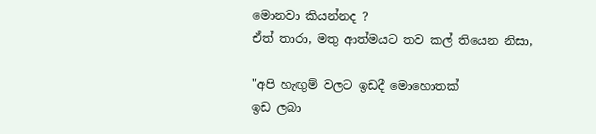මොනවා කියන්නද ?
ඒත් තාරා, මතු ආත්මයට තව කල් තියෙන නිසා,

"අපි හැඟුම් වලට ඉඩදී මොහොතක්
ඉඩ ලබා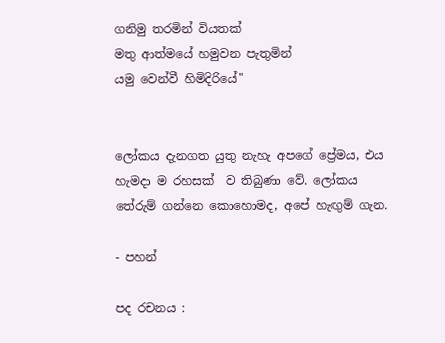ගනිමු තරමින් වියතක්
මතු ආත්මයේ හමුවන පැතුමින්
යමු වෙන්වී හිමිදිරියේ"


ලෝකය දැනගත යුතු නැහැ අපගේ ප්‍රේමය, එය හැමදා ම රහසක්  ව තිබුණා වේ. ලෝකය තේරුම් ගන්නෙ කොහොමද, අපේ හැඟුම් ගැන.

- පහන්

පද රචනය :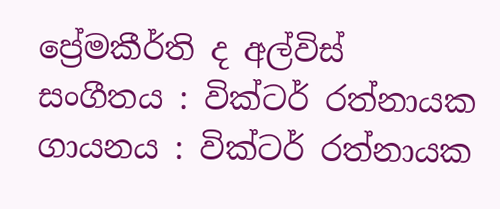ප්‍රේමකීර්ති ද අල්විස්
සංගීතය : වික්ටර් රත්නායක
ගායනය : වික්ටර් රත්නායක